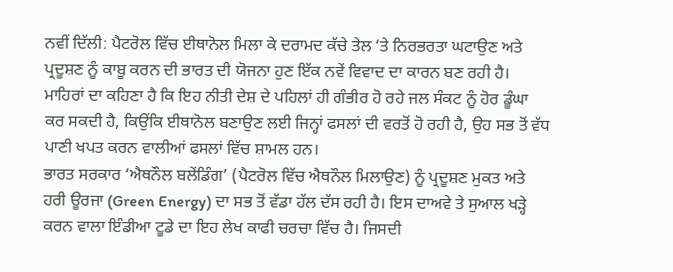ਨਵੀਂ ਦਿੱਲੀ: ਪੈਟਰੋਲ ਵਿੱਚ ਈਥਾਨੋਲ ਮਿਲਾ ਕੇ ਦਰਾਮਦ ਕੱਚੇ ਤੇਲ ‘ਤੇ ਨਿਰਭਰਤਾ ਘਟਾਉਣ ਅਤੇ ਪ੍ਰਦੂਸ਼ਣ ਨੂੰ ਕਾਬੂ ਕਰਨ ਦੀ ਭਾਰਤ ਦੀ ਯੋਜਨਾ ਹੁਣ ਇੱਕ ਨਵੇਂ ਵਿਵਾਦ ਦਾ ਕਾਰਨ ਬਣ ਰਹੀ ਹੈ। ਮਾਹਿਰਾਂ ਦਾ ਕਹਿਣਾ ਹੈ ਕਿ ਇਹ ਨੀਤੀ ਦੇਸ਼ ਦੇ ਪਹਿਲਾਂ ਹੀ ਗੰਭੀਰ ਹੋ ਰਹੇ ਜਲ ਸੰਕਟ ਨੂੰ ਹੋਰ ਡੂੰਘਾ ਕਰ ਸਕਦੀ ਹੈ, ਕਿਉਂਕਿ ਈਥਾਨੋਲ ਬਣਾਉਣ ਲਈ ਜਿਨ੍ਹਾਂ ਫਸਲਾਂ ਦੀ ਵਰਤੋਂ ਹੋ ਰਹੀ ਹੈ, ਉਹ ਸਭ ਤੋਂ ਵੱਧ ਪਾਣੀ ਖਪਤ ਕਰਨ ਵਾਲੀਆਂ ਫਸਲਾਂ ਵਿੱਚ ਸ਼ਾਮਲ ਹਨ।
ਭਾਰਤ ਸਰਕਾਰ ‘ਐਥਨੌਲ ਬਲੇਂਡਿੰਗ’ (ਪੈਟਰੋਲ ਵਿੱਚ ਐਥਨੌਲ ਮਿਲਾਉਣ) ਨੂੰ ਪ੍ਰਦੂਸ਼ਣ ਮੁਕਤ ਅਤੇ ਹਰੀ ਊਰਜਾ (Green Energy) ਦਾ ਸਭ ਤੋਂ ਵੱਡਾ ਹੱਲ ਦੱਸ ਰਹੀ ਹੈ। ਇਸ ਦਾਅਵੇ ਤੇ ਸੁਆਲ ਖੜ੍ਹੇ ਕਰਨ ਵਾਲਾ ਇੰਡੀਆ ਟੂਡੇ ਦਾ ਇਹ ਲੇਖ ਕਾਫੀ ਚਰਚਾ ਵਿੱਚ ਹੈ। ਜਿਸਦੀ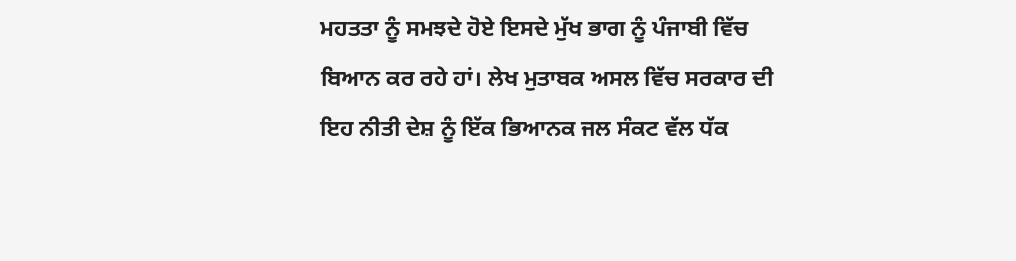ਮਹਤਤਾ ਨੂੰ ਸਮਝਦੇ ਹੋਏ ਇਸਦੇ ਮੁੱਖ ਭਾਗ ਨੂੰ ਪੰਜਾਬੀ ਵਿੱਚ ਬਿਆਨ ਕਰ ਰਹੇ ਹਾਂ। ਲੇਖ ਮੁਤਾਬਕ ਅਸਲ ਵਿੱਚ ਸਰਕਾਰ ਦੀ ਇਹ ਨੀਤੀ ਦੇਸ਼ ਨੂੰ ਇੱਕ ਭਿਆਨਕ ਜਲ ਸੰਕਟ ਵੱਲ ਧੱਕ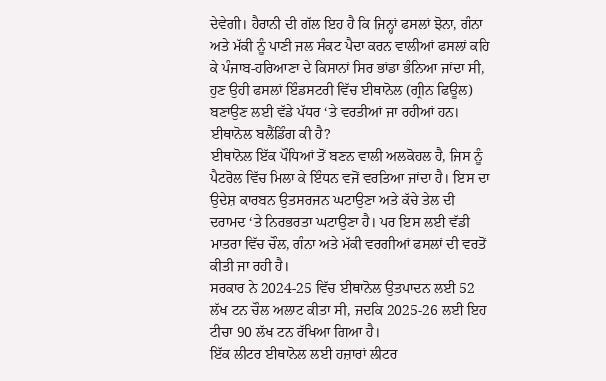ਦੇਵੇਗੀ। ਹੈਰਾਨੀ ਦੀ ਗੱਲ ਇਹ ਹੈ ਕਿ ਜਿਨ੍ਹਾਂ ਫਸਲਾਂ ਝੋਨਾ, ਗੰਨਾ ਅਤੇ ਮੱਕੀ ਨੂੰ ਪਾਣੀ ਜਲ ਸੰਕਟ ਪੈਦਾ ਕਰਨ ਵਾਲੀਆਂ ਫਸਲਾਂ ਕਹਿ ਕੇ ਪੰਜਾਬ-ਹਰਿਆਣਾ ਦੇ ਕਿਸਾਨਾਂ ਸਿਰ ਭਾਂਡਾ ਭੰਨਿਆ ਜਾਂਦਾ ਸੀ, ਹੁਣ ਉਹੀ ਫਸਲਾਂ ਇੰਡਸਟਰੀ ਵਿੱਚ ਈਥਾਨੋਲ (ਗ੍ਰੀਨ ਫਿਊਲ) ਬਣਾਉਣ ਲਈ ਵੱਡੇ ਪੱਧਰ ‘ਤੇ ਵਰਤੀਆਂ ਜਾ ਰਹੀਆਂ ਹਨ।
ਈਥਾਨੋਲ ਬਲੈਂਡਿੰਗ ਕੀ ਹੈ?
ਈਥਾਨੋਲ ਇੱਕ ਪੌਧਿਆਂ ਤੋਂ ਬਣਨ ਵਾਲੀ ਅਲਕੋਹਲ ਹੈ, ਜਿਸ ਨੂੰ ਪੈਟਰੋਲ ਵਿੱਚ ਮਿਲਾ ਕੇ ਇੰਧਨ ਵਜੋਂ ਵਰਤਿਆ ਜਾਂਦਾ ਹੈ। ਇਸ ਦਾ ਉਦੇਸ਼ ਕਾਰਬਨ ਉਤਸਰਜਨ ਘਟਾਉਣਾ ਅਤੇ ਕੱਚੇ ਤੇਲ ਦੀ ਦਰਾਮਦ ‘ਤੇ ਨਿਰਭਰਤਾ ਘਟਾਉਣਾ ਹੈ। ਪਰ ਇਸ ਲਈ ਵੱਡੀ ਮਾਤਰਾ ਵਿੱਚ ਚੌਲ, ਗੰਨਾ ਅਤੇ ਮੱਕੀ ਵਰਗੀਆਂ ਫਸਲਾਂ ਦੀ ਵਰਤੋਂ ਕੀਤੀ ਜਾ ਰਹੀ ਹੈ।
ਸਰਕਾਰ ਨੇ 2024-25 ਵਿੱਚ ਈਥਾਨੋਲ ਉਤਪਾਦਨ ਲਈ 52 ਲੱਖ ਟਨ ਚੌਲ ਅਲਾਟ ਕੀਤਾ ਸੀ, ਜਦਕਿ 2025-26 ਲਈ ਇਹ ਟੀਚਾ 90 ਲੱਖ ਟਨ ਰੱਖਿਆ ਗਿਆ ਹੈ।
ਇੱਕ ਲੀਟਰ ਈਥਾਨੋਲ ਲਈ ਹਜ਼ਾਰਾਂ ਲੀਟਰ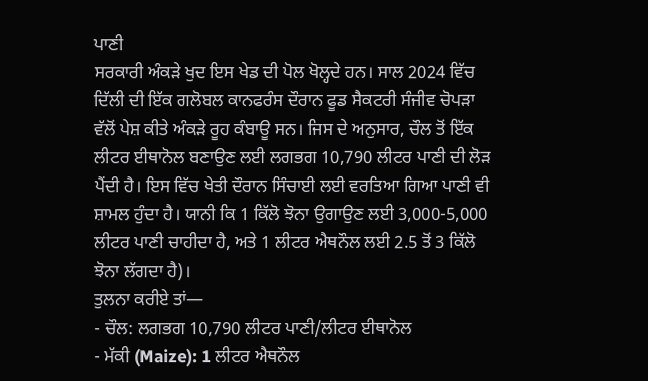ਪਾਣੀ
ਸਰਕਾਰੀ ਅੰਕੜੇ ਖੁਦ ਇਸ ਖੇਡ ਦੀ ਪੋਲ ਖੋਲ੍ਹਦੇ ਹਨ। ਸਾਲ 2024 ਵਿੱਚ ਦਿੱਲੀ ਦੀ ਇੱਕ ਗਲੋਬਲ ਕਾਨਫਰੰਸ ਦੌਰਾਨ ਫੂਡ ਸੈਕਟਰੀ ਸੰਜੀਵ ਚੋਪੜਾ ਵੱਲੋਂ ਪੇਸ਼ ਕੀਤੇ ਅੰਕੜੇ ਰੂਹ ਕੰਬਾਊ ਸਨ। ਜਿਸ ਦੇ ਅਨੁਸਾਰ, ਚੌਲ ਤੋਂ ਇੱਕ ਲੀਟਰ ਈਥਾਨੋਲ ਬਣਾਉਣ ਲਈ ਲਗਭਗ 10,790 ਲੀਟਰ ਪਾਣੀ ਦੀ ਲੋੜ ਪੈਂਦੀ ਹੈ। ਇਸ ਵਿੱਚ ਖੇਤੀ ਦੌਰਾਨ ਸਿੰਚਾਈ ਲਈ ਵਰਤਿਆ ਗਿਆ ਪਾਣੀ ਵੀ ਸ਼ਾਮਲ ਹੁੰਦਾ ਹੈ। ਯਾਨੀ ਕਿ 1 ਕਿੱਲੋ ਝੋਨਾ ਉਗਾਉਣ ਲਈ 3,000-5,000 ਲੀਟਰ ਪਾਣੀ ਚਾਹੀਦਾ ਹੈ, ਅਤੇ 1 ਲੀਟਰ ਐਥਨੌਲ ਲਈ 2.5 ਤੋਂ 3 ਕਿੱਲੋ ਝੋਨਾ ਲੱਗਦਾ ਹੈ)।
ਤੁਲਨਾ ਕਰੀਏ ਤਾਂ—
- ਚੌਲ: ਲਗਭਗ 10,790 ਲੀਟਰ ਪਾਣੀ/ਲੀਟਰ ਈਥਾਨੋਲ
- ਮੱਕੀ (Maize): 1 ਲੀਟਰ ਐਥਨੌਲ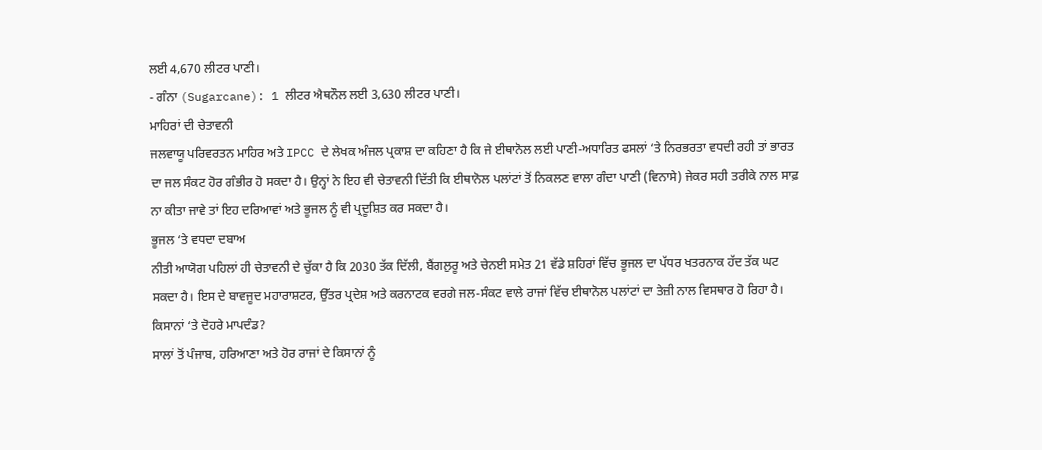ਲਈ 4,670 ਲੀਟਰ ਪਾਣੀ।
- ਗੰਨਾ (Sugarcane): 1 ਲੀਟਰ ਐਥਨੌਲ ਲਈ 3,630 ਲੀਟਰ ਪਾਣੀ।
ਮਾਹਿਰਾਂ ਦੀ ਚੇਤਾਵਨੀ
ਜਲਵਾਯੂ ਪਰਿਵਰਤਨ ਮਾਹਿਰ ਅਤੇ IPCC ਦੇ ਲੇਖਕ ਅੰਜਲ ਪ੍ਰਕਾਸ਼ ਦਾ ਕਹਿਣਾ ਹੈ ਕਿ ਜੇ ਈਥਾਨੋਲ ਲਈ ਪਾਣੀ-ਅਧਾਰਿਤ ਫਸਲਾਂ ‘ਤੇ ਨਿਰਭਰਤਾ ਵਧਦੀ ਰਹੀ ਤਾਂ ਭਾਰਤ ਦਾ ਜਲ ਸੰਕਟ ਹੋਰ ਗੰਭੀਰ ਹੋ ਸਕਦਾ ਹੈ। ਉਨ੍ਹਾਂ ਨੇ ਇਹ ਵੀ ਚੇਤਾਵਨੀ ਦਿੱਤੀ ਕਿ ਈਥਾਨੋਲ ਪਲਾਂਟਾਂ ਤੋਂ ਨਿਕਲਣ ਵਾਲਾ ਗੰਦਾ ਪਾਣੀ (ਵਿਨਾਸੇ) ਜੇਕਰ ਸਹੀ ਤਰੀਕੇ ਨਾਲ ਸਾਫ਼ ਨਾ ਕੀਤਾ ਜਾਵੇ ਤਾਂ ਇਹ ਦਰਿਆਵਾਂ ਅਤੇ ਭੂਜਲ ਨੂੰ ਵੀ ਪ੍ਰਦੂਸ਼ਿਤ ਕਰ ਸਕਦਾ ਹੈ।
ਭੂਜਲ ‘ਤੇ ਵਧਦਾ ਦਬਾਅ
ਨੀਤੀ ਆਯੋਗ ਪਹਿਲਾਂ ਹੀ ਚੇਤਾਵਨੀ ਦੇ ਚੁੱਕਾ ਹੈ ਕਿ 2030 ਤੱਕ ਦਿੱਲੀ, ਬੈਂਗਲੁਰੂ ਅਤੇ ਚੇਨਈ ਸਮੇਤ 21 ਵੱਡੇ ਸ਼ਹਿਰਾਂ ਵਿੱਚ ਭੂਜਲ ਦਾ ਪੱਧਰ ਖਤਰਨਾਕ ਹੱਦ ਤੱਕ ਘਟ ਸਕਦਾ ਹੈ। ਇਸ ਦੇ ਬਾਵਜੂਦ ਮਹਾਰਾਸ਼ਟਰ, ਉੱਤਰ ਪ੍ਰਦੇਸ਼ ਅਤੇ ਕਰਨਾਟਕ ਵਰਗੇ ਜਲ-ਸੰਕਟ ਵਾਲੇ ਰਾਜਾਂ ਵਿੱਚ ਈਥਾਨੋਲ ਪਲਾਂਟਾਂ ਦਾ ਤੇਜ਼ੀ ਨਾਲ ਵਿਸਥਾਰ ਹੋ ਰਿਹਾ ਹੈ।
ਕਿਸਾਨਾਂ ‘ਤੇ ਦੋਹਰੇ ਮਾਪਦੰਡ?
ਸਾਲਾਂ ਤੋਂ ਪੰਜਾਬ, ਹਰਿਆਣਾ ਅਤੇ ਹੋਰ ਰਾਜਾਂ ਦੇ ਕਿਸਾਨਾਂ ਨੂੰ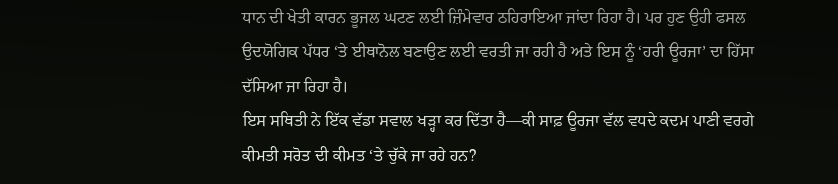ਧਾਨ ਦੀ ਖੇਤੀ ਕਾਰਨ ਭੂਜਲ ਘਟਣ ਲਈ ਜ਼ਿੰਮੇਵਾਰ ਠਹਿਰਾਇਆ ਜਾਂਦਾ ਰਿਹਾ ਹੈ। ਪਰ ਹੁਣ ਉਹੀ ਫਸਲ ਉਦਯੋਗਿਕ ਪੱਧਰ ‘ਤੇ ਈਥਾਨੋਲ ਬਣਾਉਣ ਲਈ ਵਰਤੀ ਜਾ ਰਹੀ ਹੈ ਅਤੇ ਇਸ ਨੂੰ ‘ਹਰੀ ਊਰਜਾ’ ਦਾ ਹਿੱਸਾ ਦੱਸਿਆ ਜਾ ਰਿਹਾ ਹੈ।
ਇਸ ਸਥਿਤੀ ਨੇ ਇੱਕ ਵੱਡਾ ਸਵਾਲ ਖੜ੍ਹਾ ਕਰ ਦਿੱਤਾ ਹੈ—ਕੀ ਸਾਫ਼ ਊਰਜਾ ਵੱਲ ਵਧਦੇ ਕਦਮ ਪਾਣੀ ਵਰਗੇ ਕੀਮਤੀ ਸਰੋਤ ਦੀ ਕੀਮਤ ‘ਤੇ ਚੁੱਕੇ ਜਾ ਰਹੇ ਹਨ?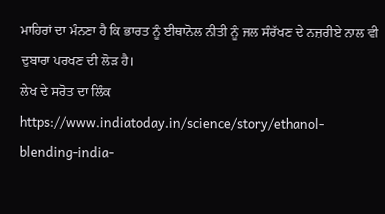ਮਾਹਿਰਾਂ ਦਾ ਮੰਨਣਾ ਹੈ ਕਿ ਭਾਰਤ ਨੂੰ ਈਥਾਨੋਲ ਨੀਤੀ ਨੂੰ ਜਲ ਸੰਰੱਖਣ ਦੇ ਨਜ਼ਰੀਏ ਨਾਲ ਵੀ ਦੁਬਾਰਾ ਪਰਖਣ ਦੀ ਲੋੜ ਹੈ।
ਲੇਖ ਦੇ ਸਰੋਤ ਦਾ ਲਿੰਕ https://www.indiatoday.in/science/story/ethanol-blending-india-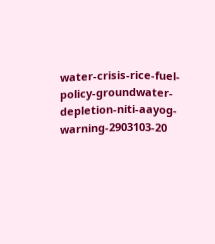water-crisis-rice-fuel-policy-groundwater-depletion-niti-aayog-warning-2903103-20